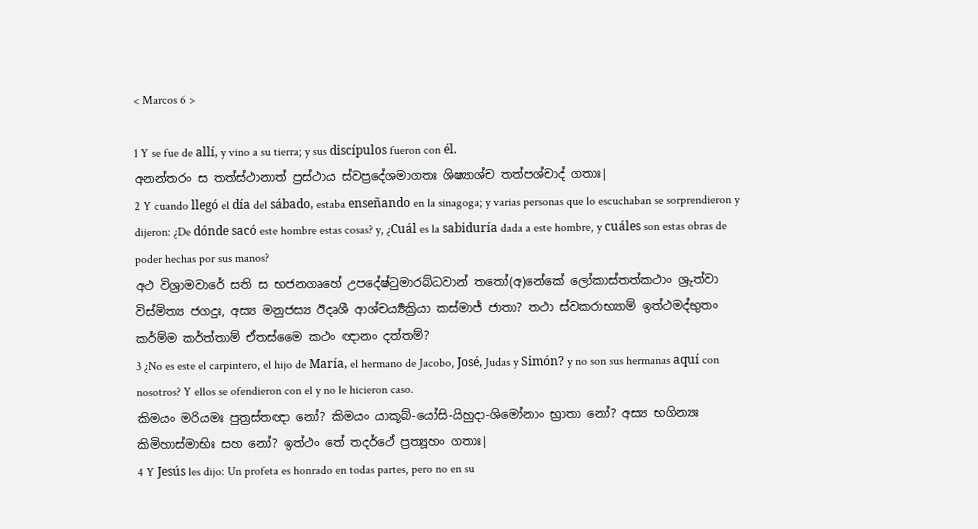< Marcos 6 >

1 Y se fue de allí, y vino a su tierra; y sus discípulos fueron con él.
අනන්තරං ස තත්ස්ථානාත් ප්‍රස්ථාය ස්වප්‍රදේශමාගතඃ ශිෂ්‍යාශ්ච තත්පශ්චාද් ගතාඃ|
2 Y cuando llegó el día del sábado, estaba enseñando en la sinagoga; y varias personas que lo escuchaban se sorprendieron y dijeron: ¿De dónde sacó este hombre estas cosas? y, ¿Cuál es la sabiduría dada a este hombre, y cuáles son estas obras de poder hechas por sus manos?
අථ විශ්‍රාමවාරේ සති ස භජනගෘහේ උපදේෂ්ටුමාරබ්ධවාන් තතෝ(අ)නේකේ ලෝකාස්තත්කථාං ශ්‍රුත්වා විස්මිත්‍ය ජගදුඃ, අස්‍ය මනුජස්‍ය ඊදෘශී ආශ්චර්‍ය්‍යක්‍රියා කස්මාජ් ජාතා? තථා ස්වකරාභ්‍යාම් ඉත්ථමද්භුතං කර්ම්ම කර්ත්තාම් ඒතස්මෛ කථං ඥානං දත්තම්?
3 ¿No es este el carpintero, el hijo de María, el hermano de Jacobo, José, Judas y Simón? y no son sus hermanas aquí con nosotros? Y ellos se ofendieron con el y no le hicieron caso.
කිමයං මරියමඃ පුත්‍රස්තඥා නෝ? කිමයං යාකූබ්-යෝසි-යිහුදා-ශිමෝනාං භ්‍රාතා නෝ? අස්‍ය භගින්‍යඃ කිමිහාස්මාභිඃ සහ නෝ? ඉත්ථං තේ තදර්ථේ ප්‍රත්‍යූහං ගතාඃ|
4 Y Jesús les dijo: Un profeta es honrado en todas partes, pero no en su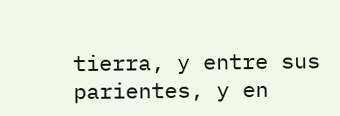tierra, y entre sus parientes, y en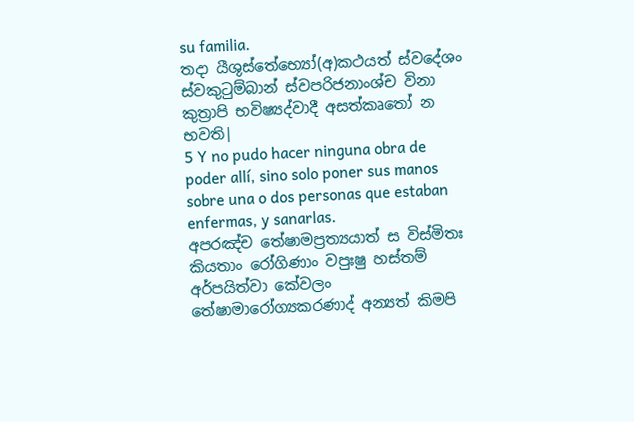su familia.
තදා යීශුස්තේභ්‍යෝ(අ)කථයත් ස්වදේශං ස්වකුටුම්බාන් ස්වපරිජනාංශ්ච විනා කුත්‍රාපි භවිෂ්‍යද්වාදී අසත්කෘතෝ න භවති|
5 Y no pudo hacer ninguna obra de poder allí, sino solo poner sus manos sobre una o dos personas que estaban enfermas, y sanarlas.
අපරඤ්ච තේෂාමප්‍රත්‍යයාත් ස විස්මිතඃ කියතාං රෝගිණාං වපුඃෂු හස්තම් අර්පයිත්වා කේවලං තේෂාමාරෝග්‍යකරණාද් අන්‍යත් කිමපි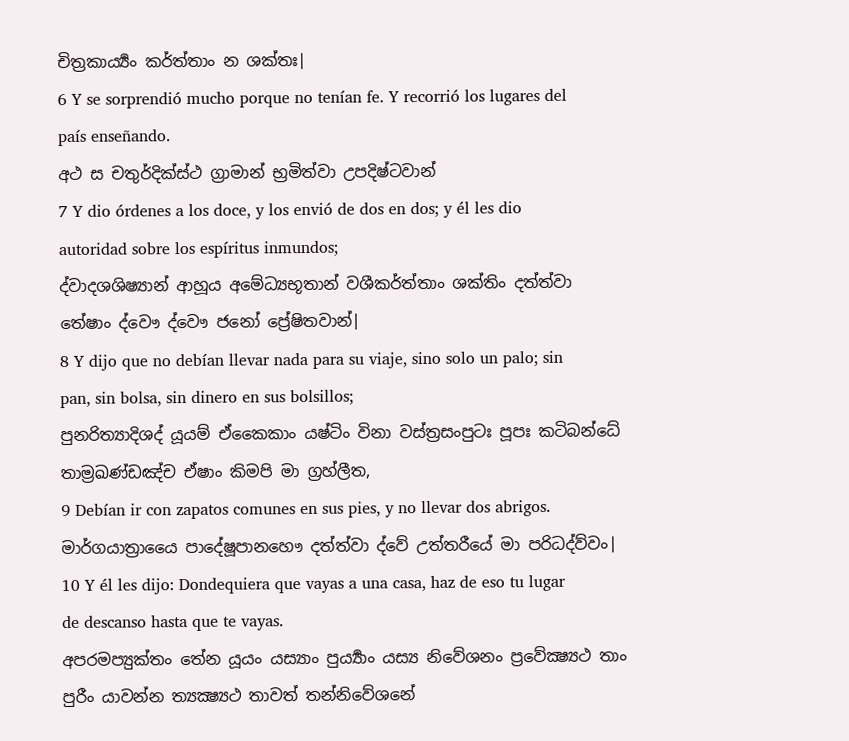චිත්‍රකාර්‍ය්‍යං කර්ත්තාං න ශක්තඃ|
6 Y se sorprendió mucho porque no tenían fe. Y recorrió los lugares del país enseñando.
අථ ස චතුර්දික්ස්ථ ග්‍රාමාන් භ්‍රමිත්වා උපදිෂ්ටවාන්
7 Y dio órdenes a los doce, y los envió de dos en dos; y él les dio autoridad sobre los espíritus inmundos;
ද්වාදශශිෂ්‍යාන් ආහූය අමේධ්‍යභූතාන් වශීකර්ත්තාං ශක්තිං දත්ත්වා තේෂාං ද්වෞ ද්වෞ ජනෝ ප්‍රේෂිතවාන්|
8 Y dijo que no debían llevar nada para su viaje, sino solo un palo; sin pan, sin bolsa, sin dinero en sus bolsillos;
පුනරිත්‍යාදිශද් යූයම් ඒකෛකාං යෂ්ටිං විනා වස්ත්‍රසංපුටඃ පූපඃ කටිබන්ධේ තාම්‍රඛණ්ඩඤ්ච ඒෂාං කිමපි මා ග්‍රහ්ලීත,
9 Debían ir con zapatos comunes en sus pies, y no llevar dos abrigos.
මාර්ගයාත්‍රායෛ පාදේෂූපානහෞ දත්ත්වා ද්වේ උත්තරීයේ මා පරිධද්ව්වං|
10 Y él les dijo: Dondequiera que vayas a una casa, haz de eso tu lugar de descanso hasta que te vayas.
අපරමප්‍යුක්තං තේන යූයං යස්‍යාං පුර්‍ය්‍යාං යස්‍ය නිවේශනං ප්‍රවේක්‍ෂ්‍යථ තාං පුරීං යාවන්න ත්‍යක්‍ෂ්‍යථ තාවත් තන්නිවේශනේ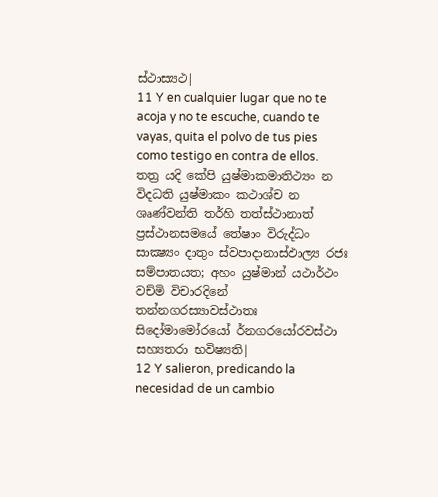ස්ථාස්‍යථ|
11 Y en cualquier lugar que no te acoja y no te escuche, cuando te vayas, quita el polvo de tus pies como testigo en contra de ellos.
තත්‍ර යදි කේපි යුෂ්මාකමාතිථ්‍යං න විදධති යුෂ්මාකං කථාශ්ච න ශෘණ්වන්ති තර්හි තත්ස්ථානාත් ප්‍රස්ථානසමයේ තේෂාං විරුද්ධං සාක්‍ෂ්‍යං දාතුං ස්වපාදානාස්ඵාල්‍ය රජඃ සම්පාතයත; අහං යුෂ්මාන් යථාර්ථං වච්මි විචාරදිනේ තන්නගරස්‍යාවස්ථාතඃ සිදෝමාමෝරයෝ ර්නගරයෝරවස්ථා සහ්‍යතරා භවිෂ්‍යති|
12 Y salieron, predicando la necesidad de un cambio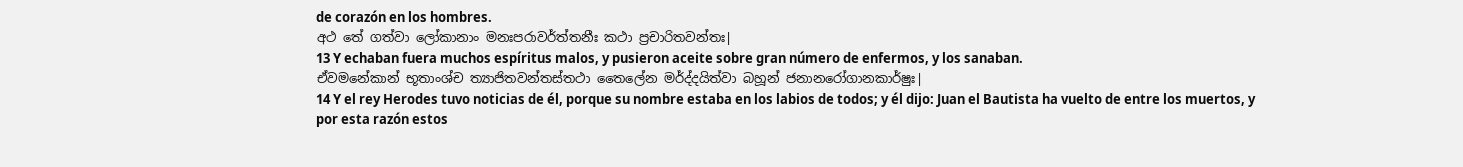de corazón en los hombres.
අථ තේ ගත්වා ලෝකානාං මනඃපරාවර්ත්තනීඃ කථා ප්‍රචාරිතවන්තඃ|
13 Y echaban fuera muchos espíritus malos, y pusieron aceite sobre gran número de enfermos, y los sanaban.
ඒවමනේකාන් භූතාංශ්ච ත්‍යාජිතවන්තස්තථා තෛලේන මර්ද්දයිත්වා බහූන් ජනානරෝගානකාර්ෂුඃ|
14 Y el rey Herodes tuvo noticias de él, porque su nombre estaba en los labios de todos; y él dijo: Juan el Bautista ha vuelto de entre los muertos, y por esta razón estos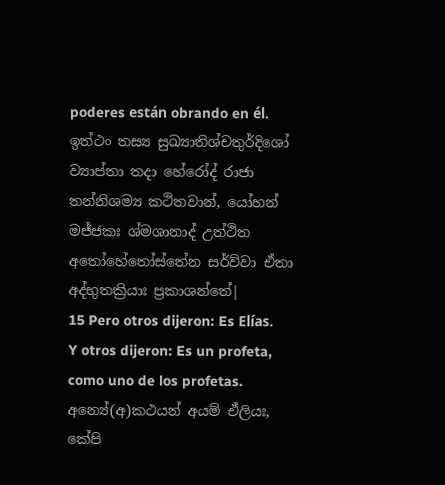poderes están obrando en él.
ඉත්ථං තස්‍ය සුඛ්‍යාතිශ්චතුර්දිශෝ ව්‍යාප්තා තදා හේරෝද් රාජා තන්නිශම්‍ය කථිතවාන්, යෝහන් මජ්ජකඃ ශ්මශානාද් උත්ථිත අතෝහේතෝස්තේන සර්ව්වා ඒතා අද්භුතක්‍රියාඃ ප්‍රකාශන්තේ|
15 Pero otros dijeron: Es Elías. Y otros dijeron: Es un profeta, como uno de los profetas.
අන්‍යේ(අ)කථයන් අයම් ඒලියඃ, කේපි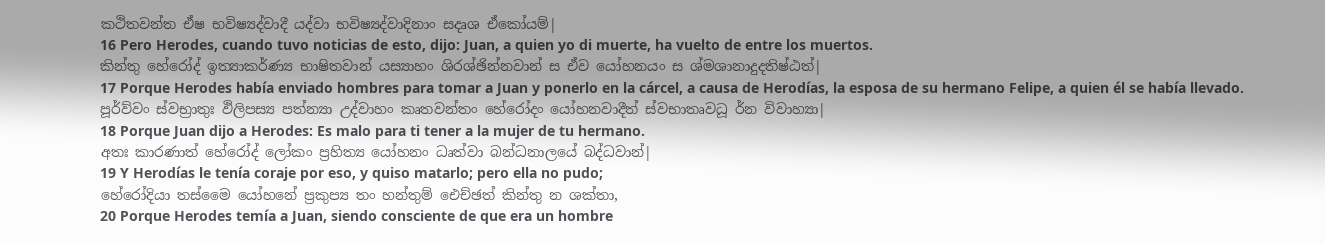කථිතවන්ත ඒෂ භවිෂ්‍යද්වාදී යද්වා භවිෂ්‍යද්වාදිනාං සදෘශ ඒකෝයම්|
16 Pero Herodes, cuando tuvo noticias de esto, dijo: Juan, a quien yo di muerte, ha vuelto de entre los muertos.
කින්තු හේරෝද් ඉත්‍යාකර්ණ්‍ය භාෂිතවාන් යස්‍යාහං ශිරශ්ඡින්නවාන් ස ඒව යෝහනයං ස ශ්මශානාදුදතිෂ්ඨත්|
17 Porque Herodes había enviado hombres para tomar a Juan y ponerlo en la cárcel, a causa de Herodías, la esposa de su hermano Felipe, a quien él se había llevado.
පූර්ව්වං ස්වභ්‍රාතුඃ ඵිලිපස්‍ය පත්න්‍යා උද්වාහං කෘතවන්තං හේරෝදං යෝහනවාදීත් ස්වභාතෘවධූ ර්න විවාහ්‍යා|
18 Porque Juan dijo a Herodes: Es malo para ti tener a la mujer de tu hermano.
අතඃ කාරණාත් හේරෝද් ලෝකං ප්‍රහිත්‍ය යෝහනං ධෘත්වා බන්ධනාලයේ බද්ධවාන්|
19 Y Herodías le tenía coraje por eso, y quiso matarlo; pero ella no pudo;
හේරෝදියා තස්මෛ යෝහනේ ප්‍රකුප්‍ය තං හන්තුම් ඓච්ඡත් කින්තු න ශක්තා,
20 Porque Herodes temía a Juan, siendo consciente de que era un hombre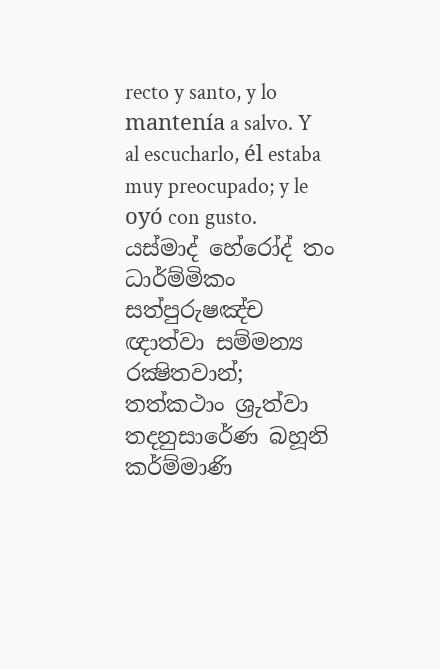recto y santo, y lo mantenía a salvo. Y al escucharlo, él estaba muy preocupado; y le oyó con gusto.
යස්මාද් හේරෝද් තං ධාර්ම්මිකං සත්පුරුෂඤ්ච ඥාත්වා සම්මන්‍ය රක්‍ෂිතවාන්; තත්කථාං ශ්‍රුත්වා තදනුසාරේණ බහූනි කර්ම්මාණි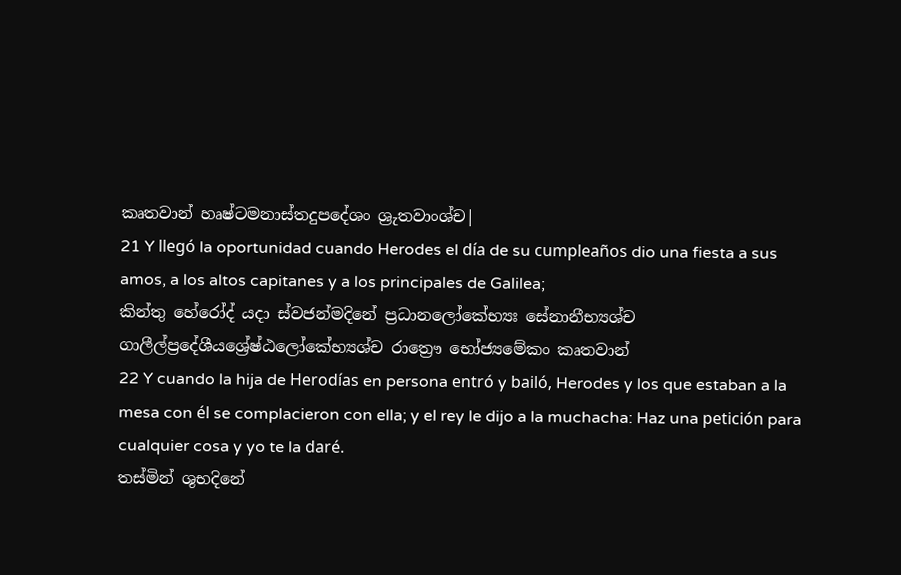කෘතවාන් හෘෂ්ටමනාස්තදුපදේශං ශ්‍රුතවාංශ්ච|
21 Y llegó la oportunidad cuando Herodes el día de su cumpleaños dio una fiesta a sus amos, a los altos capitanes y a los principales de Galilea;
කින්තු හේරෝද් යදා ස්වජන්මදිනේ ප්‍රධානලෝකේභ්‍යඃ සේනානීභ්‍යශ්ච ගාලීල්ප්‍රදේශීයශ්‍රේෂ්ඨලෝකේභ්‍යශ්ච රාත්‍රෞ භෝජ්‍යමේකං කෘතවාන්
22 Y cuando la hija de Herodías en persona entró y bailó, Herodes y los que estaban a la mesa con él se complacieron con ella; y el rey le dijo a la muchacha: Haz una petición para cualquier cosa y yo te la daré.
තස්මින් ශුභදිනේ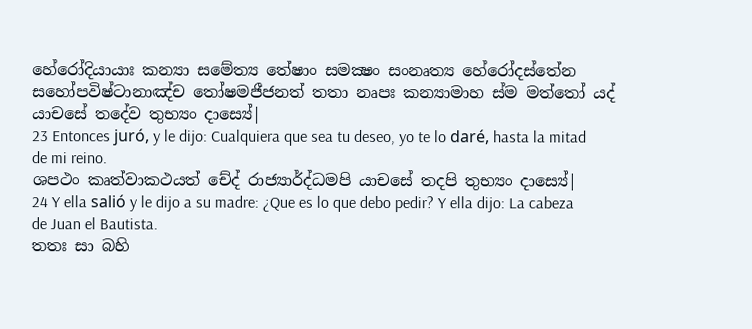හේරෝදියායාඃ කන්‍යා සමේත්‍ය තේෂාං සමක්‍ෂං සංනෘත්‍ය හේරෝදස්තේන සහෝපවිෂ්ටානාඤ්ච තෝෂමජීජනත් තතා නෘපඃ කන්‍යාමාහ ස්ම මත්තෝ යද් යාචසේ තදේව තුභ්‍යං දාස්‍යේ|
23 Entonces juró, y le dijo: Cualquiera que sea tu deseo, yo te lo daré, hasta la mitad de mi reino.
ශපථං කෘත්වාකථයත් චේද් රාජ්‍යාර්ද්ධමපි යාචසේ තදපි තුභ්‍යං දාස්‍යේ|
24 Y ella salió y le dijo a su madre: ¿Que es lo que debo pedir? Y ella dijo: La cabeza de Juan el Bautista.
තතඃ සා බහි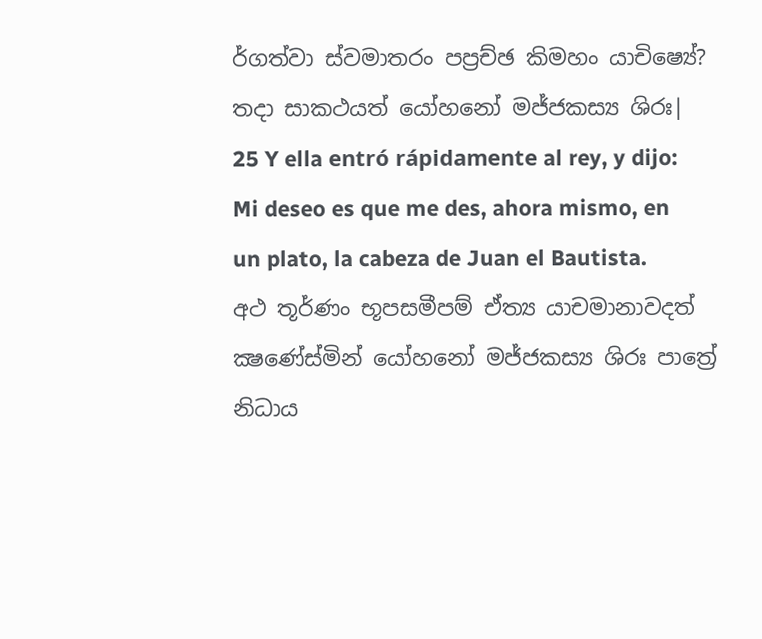ර්ගත්වා ස්වමාතරං පප්‍රච්ඡ කිමහං යාචිෂ්‍යේ? තදා සාකථයත් යෝහනෝ මජ්ජකස්‍ය ශිරඃ|
25 Y ella entró rápidamente al rey, y dijo: Mi deseo es que me des, ahora mismo, en un plato, la cabeza de Juan el Bautista.
අථ තූර්ණං භූපසමීපම් ඒත්‍ය යාචමානාවදත් ක්‍ෂණේස්මින් යෝහනෝ මජ්ජකස්‍ය ශිරඃ පාත්‍රේ නිධාය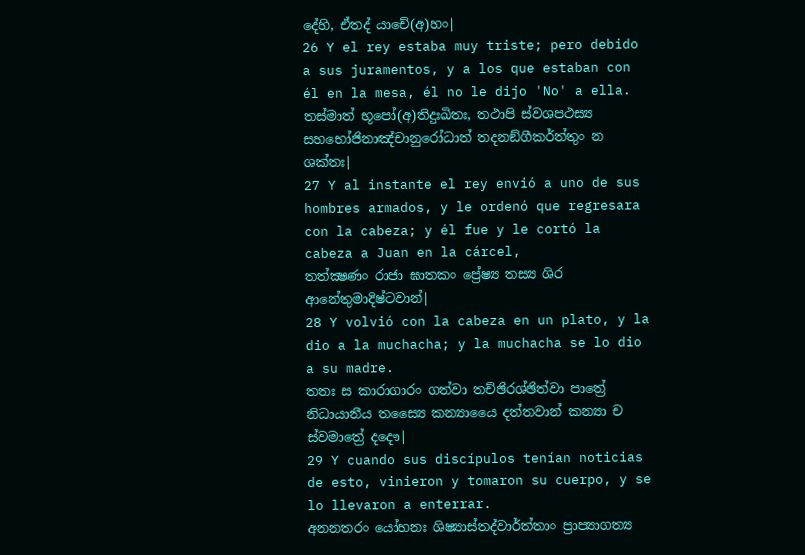දේහි, ඒතද් යාචේ(අ)හං|
26 Y el rey estaba muy triste; pero debido a sus juramentos, y a los que estaban con él en la mesa, él no le dijo 'No' a ella.
තස්මාත් භූපෝ(අ)තිදුඃඛිතඃ, තථාපි ස්වශපථස්‍ය සහභෝජිනාඤ්චානුරෝධාත් තදනඞ්ගීකර්ත්තුං න ශක්තඃ|
27 Y al instante el rey envió a uno de sus hombres armados, y le ordenó que regresara con la cabeza; y él fue y le cortó la cabeza a Juan en la cárcel,
තත්ක්‍ෂණං රාජා ඝාතකං ප්‍රේෂ්‍ය තස්‍ය ශිර ආනේතුමාදිෂ්ටවාන්|
28 Y volvió con la cabeza en un plato, y la dio a la muchacha; y la muchacha se lo dio a su madre.
තතඃ ස කාරාගාරං ගත්වා තච්ඡිරශ්ඡිත්වා පාත්‍රේ නිධායානීය තස්‍යෛ කන්‍යායෛ දත්තවාන් කන්‍යා ච ස්වමාත්‍රේ දදෞ|
29 Y cuando sus discípulos tenían noticias de esto, vinieron y tomaron su cuerpo, y se lo llevaron a enterrar.
අනනතරං යෝහනඃ ශිෂ්‍යාස්තද්වාර්ත්තාං ප්‍රාප්‍යාගත්‍ය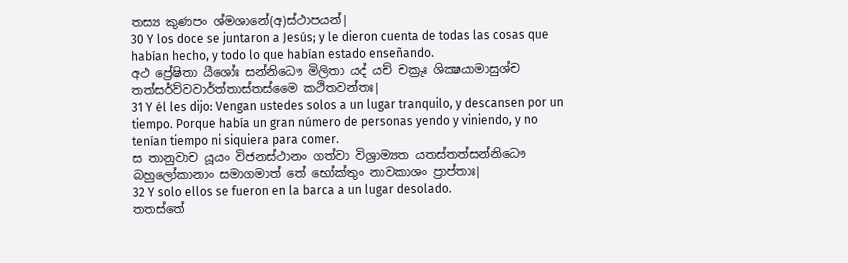තස්‍ය කුණපං ශ්මශානේ(අ)ස්ථාපයන්|
30 Y los doce se juntaron a Jesús; y le dieron cuenta de todas las cosas que habían hecho, y todo lo que habían estado enseñando.
අථ ප්‍රේෂිතා යීශෝඃ සන්නිධෞ මිලිතා යද් යච් චක්‍රුඃ ශික්‍ෂයාමාසුශ්ච තත්සර්ව්වවාර්ත්තාස්තස්මෛ කථිතවන්තඃ|
31 Y él les dijo: Vengan ustedes solos a un lugar tranquilo, y descansen por un tiempo. Porque había un gran número de personas yendo y viniendo, y no tenían tiempo ni siquiera para comer.
ස තානුවාච යූයං විජනස්ථානං ගත්වා විශ්‍රාම්‍යත යතස්තත්සන්නිධෞ බහුලෝකානාං සමාගමාත් තේ භෝක්තුං නාවකාශං ප්‍රාප්තාඃ|
32 Y solo ellos se fueron en la barca a un lugar desolado.
තතස්තේ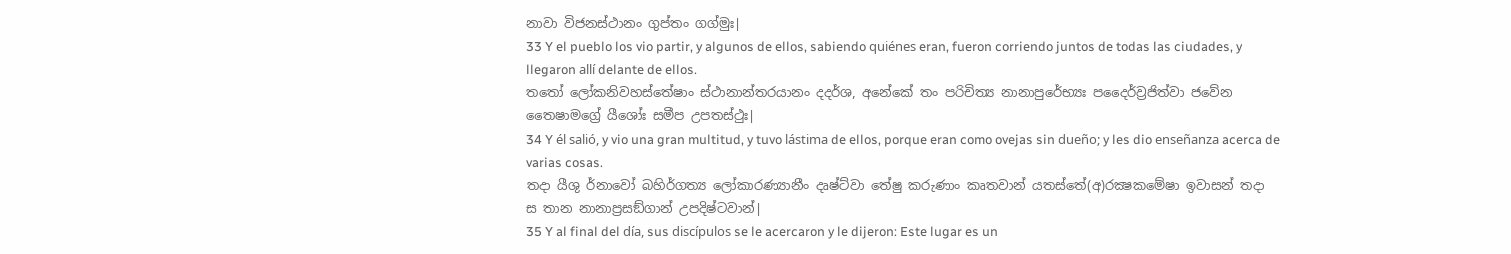නාවා විජනස්ථානං ගුප්තං ගග්මුඃ|
33 Y el pueblo los vio partir, y algunos de ellos, sabiendo quiénes eran, fueron corriendo juntos de todas las ciudades, y llegaron allí delante de ellos.
තතෝ ලෝකනිවහස්තේෂාං ස්ථානාන්තරයානං දදර්ශ, අනේකේ තං පරිචිත්‍ය නානාපුරේභ්‍යඃ පදෛර්ව්‍රජිත්වා ජවේන තෛෂාමග්‍රේ යීශෝඃ සමීප උපතස්ථුඃ|
34 Y él salió, y vio una gran multitud, y tuvo lástima de ellos, porque eran como ovejas sin dueño; y les dio enseñanza acerca de varias cosas.
තදා යීශු ර්නාවෝ බහිර්ගත්‍ය ලෝකාරණ්‍යානීං දෘෂ්ට්වා තේෂු කරුණාං කෘතවාන් යතස්තේ(අ)රක්‍ෂකමේෂා ඉවාසන් තදා ස තාන නානාප්‍රසඞ්ගාන් උපදිෂ්ටවාන්|
35 Y al final del día, sus discípulos se le acercaron y le dijeron: Este lugar es un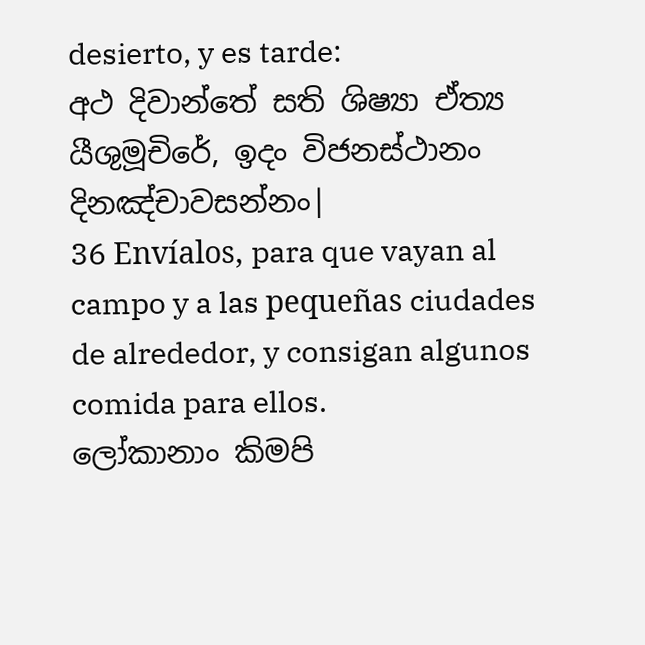desierto, y es tarde:
අථ දිවාන්තේ සති ශිෂ්‍යා ඒත්‍ය යීශුමූචිරේ, ඉදං විජනස්ථානං දිනඤ්චාවසන්නං|
36 Envíalos, para que vayan al campo y a las pequeñas ciudades de alrededor, y consigan algunos comida para ellos.
ලෝකානාං කිමපි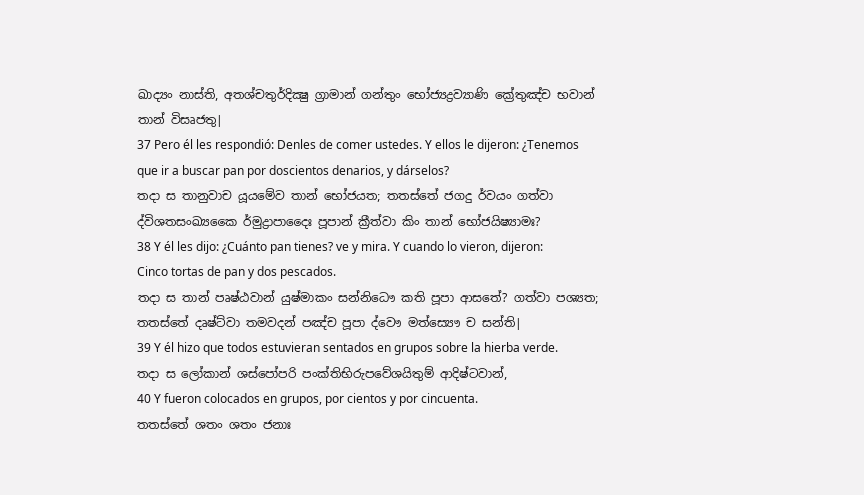ඛාද්‍යං නාස්ති, අතශ්චතුර්දික්‍ෂු ග්‍රාමාන් ගන්තුං භෝජ්‍යද්‍රව්‍යාණි ක්‍රේතුඤ්ච භවාන් තාන් විසෘජතු|
37 Pero él les respondió: Denles de comer ustedes. Y ellos le dijeron: ¿Tenemos que ir a buscar pan por doscientos denarios, y dárselos?
තදා ස තානුවාච යූයමේව තාන් භෝජයත; තතස්තේ ජගදු ර්වයං ගත්වා ද්විශතසංඛ්‍යකෛ ර්මුද්‍රාපාදෛඃ පූපාන් ක්‍රීත්වා කිං තාන් භෝජයිෂ්‍යාමඃ?
38 Y él les dijo: ¿Cuánto pan tienes? ve y mira. Y cuando lo vieron, dijeron: Cinco tortas de pan y dos pescados.
තදා ස තාන් පෘෂ්ඨවාන් යුෂ්මාකං සන්නිධෞ කති පූපා ආසතේ? ගත්වා පශ්‍යත; තතස්තේ දෘෂ්ට්වා තමවදන් පඤ්ච පූපා ද්වෞ මත්ස්‍යෞ ච සන්ති|
39 Y él hizo que todos estuvieran sentados en grupos sobre la hierba verde.
තදා ස ලෝකාන් ශස්පෝපරි පංක්තිභිරුපවේශයිතුම් ආදිෂ්ටවාන්,
40 Y fueron colocados en grupos, por cientos y por cincuenta.
තතස්තේ ශතං ශතං ජනාඃ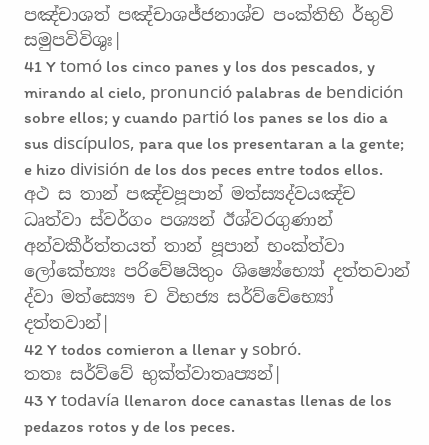පඤ්චාශත් පඤ්චාශජ්ජනාශ්ච පංක්තිභි ර්භුවි සමුපවිවිශුඃ|
41 Y tomó los cinco panes y los dos pescados, y mirando al cielo, pronunció palabras de bendición sobre ellos; y cuando partió los panes se los dio a sus discípulos, para que los presentaran a la gente; e hizo división de los dos peces entre todos ellos.
අථ ස තාන් පඤ්චපූපාන් මත්ස්‍යද්වයඤ්ච ධෘත්වා ස්වර්ගං පශ්‍යන් ඊශ්වරගුණාන් අන්වකීර්ත්තයත් තාන් පූපාන් භංක්ත්වා ලෝකේභ්‍යඃ පරිවේෂයිතුං ශිෂ්‍යේභ්‍යෝ දත්තවාන් ද්වා මත්ස්‍යෞ ච විභජ්‍ය සර්ව්වේභ්‍යෝ දත්තවාන්|
42 Y todos comieron a llenar y sobró.
තතඃ සර්ව්වේ භුක්ත්වාතෘප්‍යන්|
43 Y todavía llenaron doce canastas llenas de los pedazos rotos y de los peces.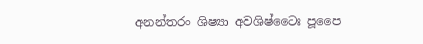අනන්තරං ශිෂ්‍යා අවශිෂ්ටෛඃ පූපෛ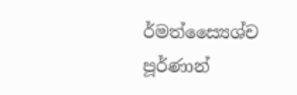ර්මත්ස්‍යෛශ්ච පූර්ණාන්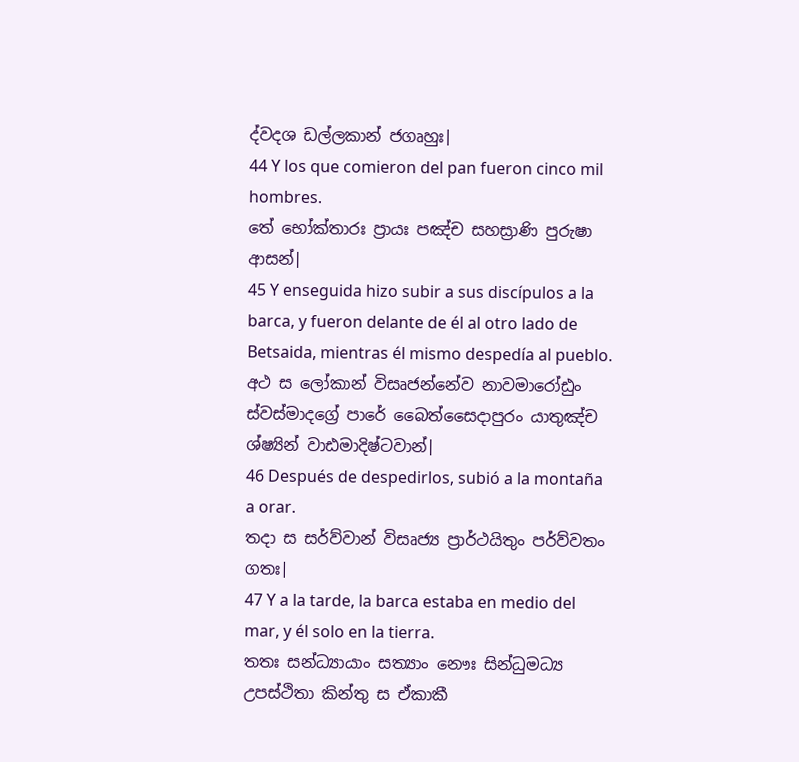ද්වදශ ඩල්ලකාන් ජගෘහුඃ|
44 Y los que comieron del pan fueron cinco mil hombres.
තේ භෝක්තාරඃ ප්‍රායඃ පඤ්ච සහස්‍රාණි පුරුෂා ආසන්|
45 Y enseguida hizo subir a sus discípulos a la barca, y fueron delante de él al otro lado de Betsaida, mientras él mismo despedía al pueblo.
අථ ස ලෝකාන් විසෘජන්නේව නාවමාරෝඪුං ස්වස්මාදග්‍රේ පාරේ බෛත්සෛදාපුරං යාතුඤ්ච ශ්ෂ්‍යින් වාඪමාදිෂ්ටවාන්|
46 Después de despedirlos, subió a la montaña a orar.
තදා ස සර්ව්වාන් විසෘජ්‍ය ප්‍රාර්ථයිතුං පර්ව්වතං ගතඃ|
47 Y a la tarde, la barca estaba en medio del mar, y él solo en la tierra.
තතඃ සන්ධ්‍යායාං සත්‍යාං නෞඃ සින්ධුමධ්‍ය උපස්ථිතා කින්තු ස ඒකාකී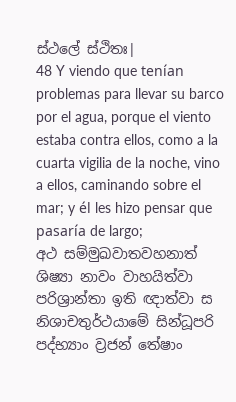ස්ථලේ ස්ථිතඃ|
48 Y viendo que tenían problemas para llevar su barco por el agua, porque el viento estaba contra ellos, como a la cuarta vigilia de la noche, vino a ellos, caminando sobre el mar; y él les hizo pensar que pasaría de largo;
අථ සම්මුඛවාතවහනාත් ශිෂ්‍යා නාවං වාහයිත්වා පරිශ්‍රාන්තා ඉති ඥාත්වා ස නිශාචතුර්ථයාමේ සින්ධූපරි පද්භ්‍යාං ව්‍රජන් තේෂාං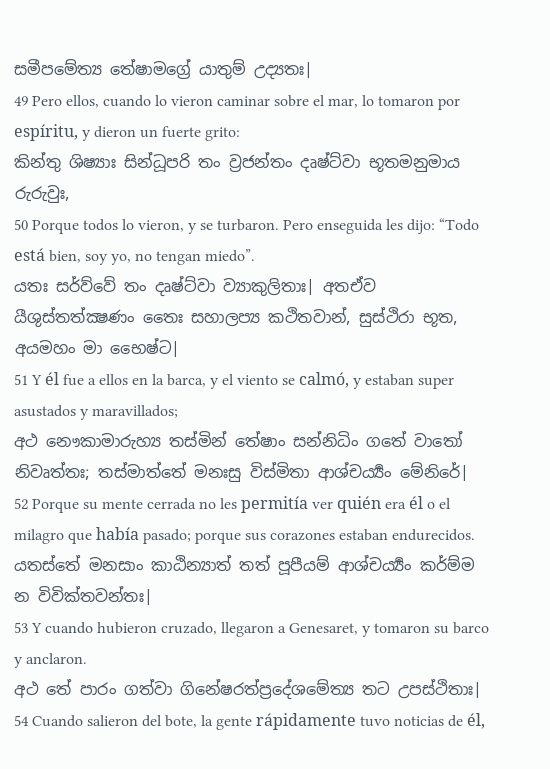සමීපමේත්‍ය තේෂාමග්‍රේ යාතුම් උද්‍යතඃ|
49 Pero ellos, cuando lo vieron caminar sobre el mar, lo tomaron por espíritu, y dieron un fuerte grito:
කින්තු ශිෂ්‍යාඃ සින්ධූපරි තං ව්‍රජන්තං දෘෂ්ට්වා භූතමනුමාය රුරුවුඃ,
50 Porque todos lo vieron, y se turbaron. Pero enseguida les dijo: “Todo está bien, soy yo, no tengan miedo”.
යතඃ සර්ව්වේ තං දෘෂ්ට්වා ව්‍යාකුලිතාඃ| අතඒව යීශුස්තත්ක්‍ෂණං තෛඃ සහාලප්‍ය කථිතවාන්, සුස්ථිරා භූත, අයමහං මා භෛෂ්ට|
51 Y él fue a ellos en la barca, y el viento se calmó, y estaban super asustados y maravillados;
අථ නෞකාමාරුහ්‍ය තස්මින් තේෂාං සන්නිධිං ගතේ වාතෝ නිවෘත්තඃ; තස්මාත්තේ මනඃසු විස්මිතා ආශ්චර්‍ය්‍යං මේනිරේ|
52 Porque su mente cerrada no les permitía ver quién era él o el milagro que había pasado; porque sus corazones estaban endurecidos.
යතස්තේ මනසාං කාඨින්‍යාත් තත් පූපීයම් ආශ්චර්‍ය්‍යං කර්ම්ම න විවික්තවන්තඃ|
53 Y cuando hubieron cruzado, llegaron a Genesaret, y tomaron su barco y anclaron.
අථ තේ පාරං ගත්වා ගිනේෂරත්ප්‍රදේශමේත්‍ය තට උපස්ථිතාඃ|
54 Cuando salieron del bote, la gente rápidamente tuvo noticias de él,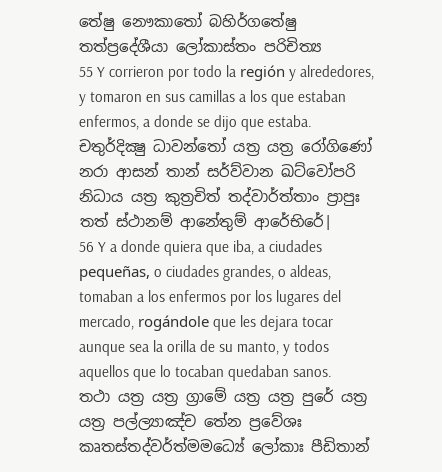තේෂු නෞකාතෝ බහිර්ගතේෂු තත්ප්‍රදේශීයා ලෝකාස්තං පරිචිත්‍ය
55 Y corrieron por todo la región y alrededores, y tomaron en sus camillas a los que estaban enfermos, a donde se dijo que estaba.
චතුර්දික්‍ෂු ධාවන්තෝ යත්‍ර යත්‍ර රෝගිණෝ නරා ආසන් තාන් සර්ව්වාන ඛට්වෝපරි නිධාය යත්‍ර කුත්‍රචිත් තද්වාර්ත්තාං ප්‍රාපුඃ තත් ස්ථානම් ආනේතුම් ආරේභිරේ|
56 Y a donde quiera que iba, a ciudades pequeñas, o ciudades grandes, o aldeas, tomaban a los enfermos por los lugares del mercado, rogándole que les dejara tocar aunque sea la orilla de su manto, y todos aquellos que lo tocaban quedaban sanos.
තථා යත්‍ර යත්‍ර ග්‍රාමේ යත්‍ර යත්‍ර පුරේ යත්‍ර යත්‍ර පල්ල්‍යාඤ්ච තේන ප්‍රවේශඃ කෘතස්තද්වර්ත්මමධ්‍යේ ලෝකාඃ පීඩිතාන්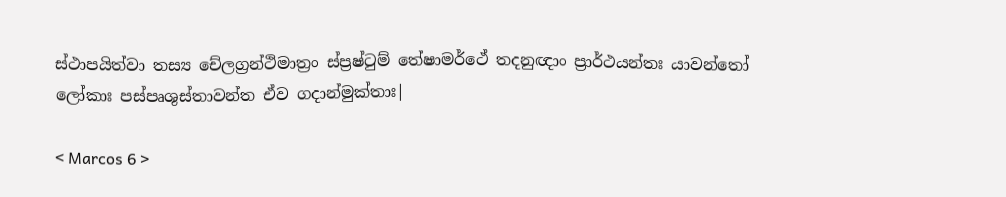ස්ථාපයිත්වා තස්‍ය චේලග්‍රන්ථිමාත්‍රං ස්ප්‍රෂ්ටුම් තේෂාමර්ථේ තදනුඥාං ප්‍රාර්ථයන්තඃ යාවන්තෝ ලෝකාඃ පස්පෘශුස්තාවන්ත ඒව ගදාන්මුක්තාඃ|

< Marcos 6 >